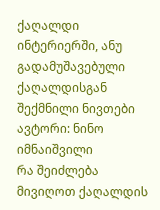ქაღალდი ინტერიერში, ანუ გადამუშავებული ქაღალდისგან შექმნილი ნივთები
ავტორი: ნინო იმნაიშვილი
რა შეიძლება მივიღოთ ქაღალდის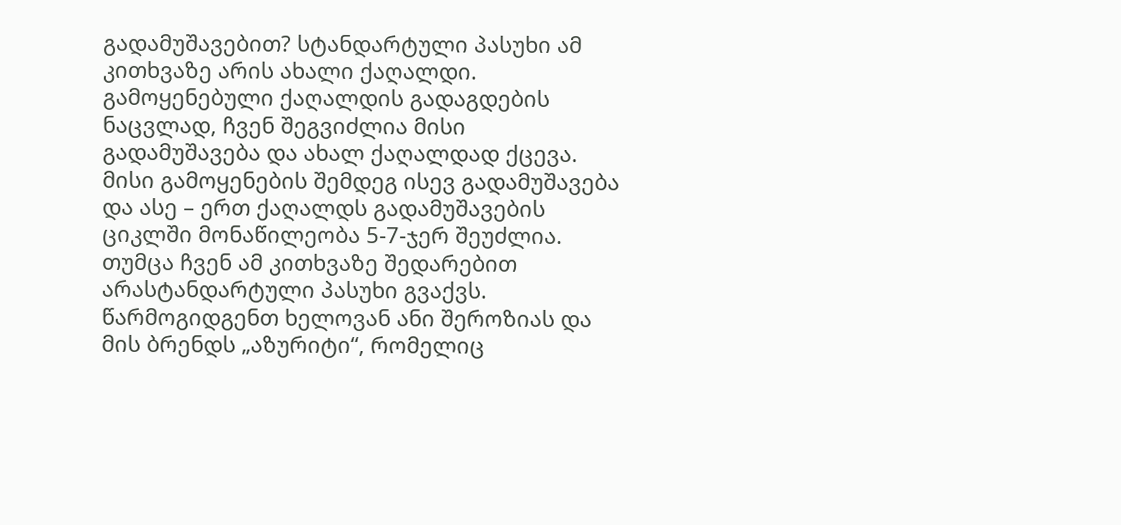გადამუშავებით? სტანდარტული პასუხი ამ კითხვაზე არის ახალი ქაღალდი. გამოყენებული ქაღალდის გადაგდების ნაცვლად, ჩვენ შეგვიძლია მისი გადამუშავება და ახალ ქაღალდად ქცევა. მისი გამოყენების შემდეგ ისევ გადამუშავება და ასე – ერთ ქაღალდს გადამუშავების ციკლში მონაწილეობა 5-7-ჯერ შეუძლია. თუმცა ჩვენ ამ კითხვაზე შედარებით არასტანდარტული პასუხი გვაქვს.
წარმოგიდგენთ ხელოვან ანი შეროზიას და მის ბრენდს „აზურიტი“, რომელიც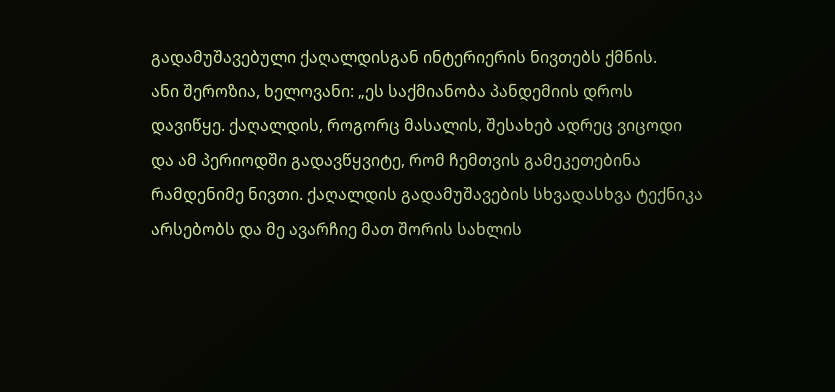გადამუშავებული ქაღალდისგან ინტერიერის ნივთებს ქმნის.
ანი შეროზია, ხელოვანი: „ეს საქმიანობა პანდემიის დროს დავიწყე. ქაღალდის, როგორც მასალის, შესახებ ადრეც ვიცოდი და ამ პერიოდში გადავწყვიტე, რომ ჩემთვის გამეკეთებინა რამდენიმე ნივთი. ქაღალდის გადამუშავების სხვადასხვა ტექნიკა არსებობს და მე ავარჩიე მათ შორის სახლის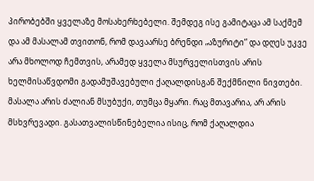პირობებში ყველაზე მოსახერხებელი. შემდეგ ისე გამიტაცა ამ საქმემ და ამ მასალამ თვითონ, რომ დავაარსე ბრენდი „აზურიტი“ და დღეს უკვე არა მხოლოდ ჩემთვის, არამედ ყველა მსურველისთვის არის ხელმისაწვდომი გადამუშავებული ქაღალდისგან შექმნილი ნივთები.
მასალა არის ძალიან მსუბუქი, თუმცა მყარი. რაც მთავარია, არ არის მსხვრევადი. გასათვალისწინებელია ისიც, რომ ქაღალდია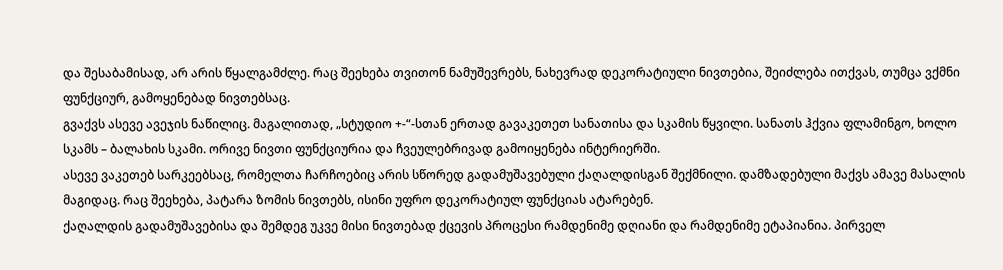და შესაბამისად, არ არის წყალგამძლე. რაც შეეხება თვითონ ნამუშევრებს, ნახევრად დეკორატიული ნივთებია, შეიძლება ითქვას, თუმცა ვქმნი ფუნქციურ, გამოყენებად ნივთებსაც.
გვაქვს ასევე ავეჯის ნაწილიც. მაგალითად, „სტუდიო +-“-სთან ერთად გავაკეთეთ სანათისა და სკამის წყვილი. სანათს ჰქვია ფლამინგო, ხოლო სკამს – ბალახის სკამი. ორივე ნივთი ფუნქციურია და ჩვეულებრივად გამოიყენება ინტერიერში.
ასევე ვაკეთებ სარკეებსაც, რომელთა ჩარჩოებიც არის სწორედ გადამუშავებული ქაღალდისგან შექმნილი. დამზადებული მაქვს ამავე მასალის მაგიდაც. რაც შეეხება, პატარა ზომის ნივთებს, ისინი უფრო დეკორატიულ ფუნქციას ატარებენ.
ქაღალდის გადამუშავებისა და შემდეგ უკვე მისი ნივთებად ქცევის პროცესი რამდენიმე დღიანი და რამდენიმე ეტაპიანია. პირველ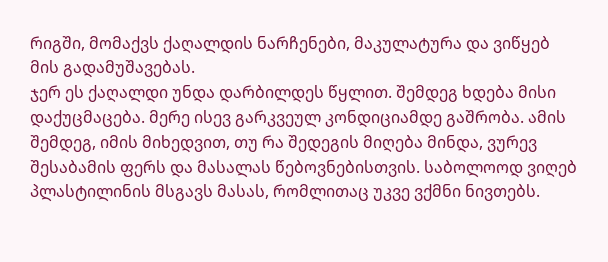რიგში, მომაქვს ქაღალდის ნარჩენები, მაკულატურა და ვიწყებ მის გადამუშავებას.
ჯერ ეს ქაღალდი უნდა დარბილდეს წყლით. შემდეგ ხდება მისი დაქუცმაცება. მერე ისევ გარკვეულ კონდიციამდე გაშრობა. ამის შემდეგ, იმის მიხედვით, თუ რა შედეგის მიღება მინდა, ვურევ შესაბამის ფერს და მასალას წებოვნებისთვის. საბოლოოდ ვიღებ პლასტილინის მსგავს მასას, რომლითაც უკვე ვქმნი ნივთებს.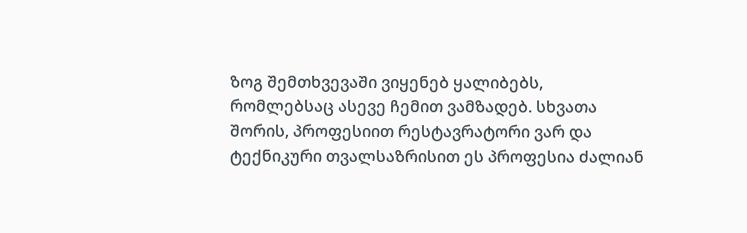ზოგ შემთხვევაში ვიყენებ ყალიბებს, რომლებსაც ასევე ჩემით ვამზადებ. სხვათა შორის, პროფესიით რესტავრატორი ვარ და ტექნიკური თვალსაზრისით ეს პროფესია ძალიან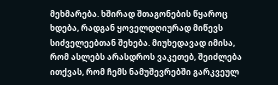მეხმარება. ხშირად შთაგონების წყაროც ხდება, რადგან ყოველდღიურად მიწევს სიძველეებთან შეხება. მიუხედავად იმისა, რომ ასლებს არასდროს ვაკეთებ, შეიძლება ითქვას, რომ ჩემს ნამუშევრებში გარკვეულ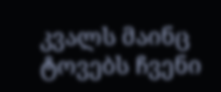კვალს მაინც ტოვებს ჩვენი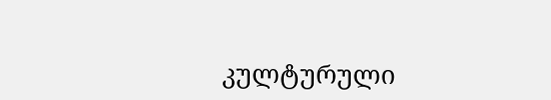კულტურული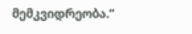მემკვიდრეობა.“